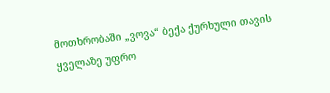მოთხრობაში „ვოვა“ ბექა ქურხული თავის ყველაზე უფრო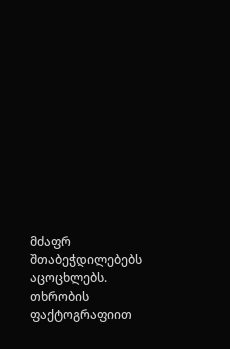მძაფრ შთაბეჭდილებებს აცოცხლებს. თხრობის ფაქტოგრაფიით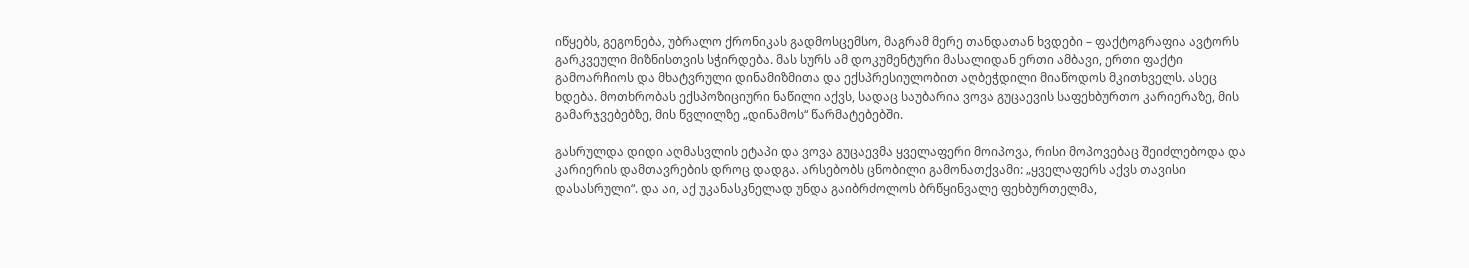იწყებს, გეგონება, უბრალო ქრონიკას გადმოსცემსო, მაგრამ მერე თანდათან ხვდები – ფაქტოგრაფია ავტორს გარკვეული მიზნისთვის სჭირდება. მას სურს ამ დოკუმენტური მასალიდან ერთი ამბავი, ერთი ფაქტი გამოარჩიოს და მხატვრული დინამიზმითა და ექსპრესიულობით აღბეჭდილი მიაწოდოს მკითხველს. ასეც ხდება. მოთხრობას ექსპოზიციური ნაწილი აქვს, სადაც საუბარია ვოვა გუცაევის საფეხბურთო კარიერაზე, მის გამარჯვებებზე, მის წვლილზე „დინამოს“ წარმატებებში.

გასრულდა დიდი აღმასვლის ეტაპი და ვოვა გუცაევმა ყველაფერი მოიპოვა, რისი მოპოვებაც შეიძლებოდა და კარიერის დამთავრების დროც დადგა. არსებობს ცნობილი გამონათქვამი: „ყველაფერს აქვს თავისი დასასრული“. და აი, აქ უკანასკნელად უნდა გაიბრძოლოს ბრწყინვალე ფეხბურთელმა,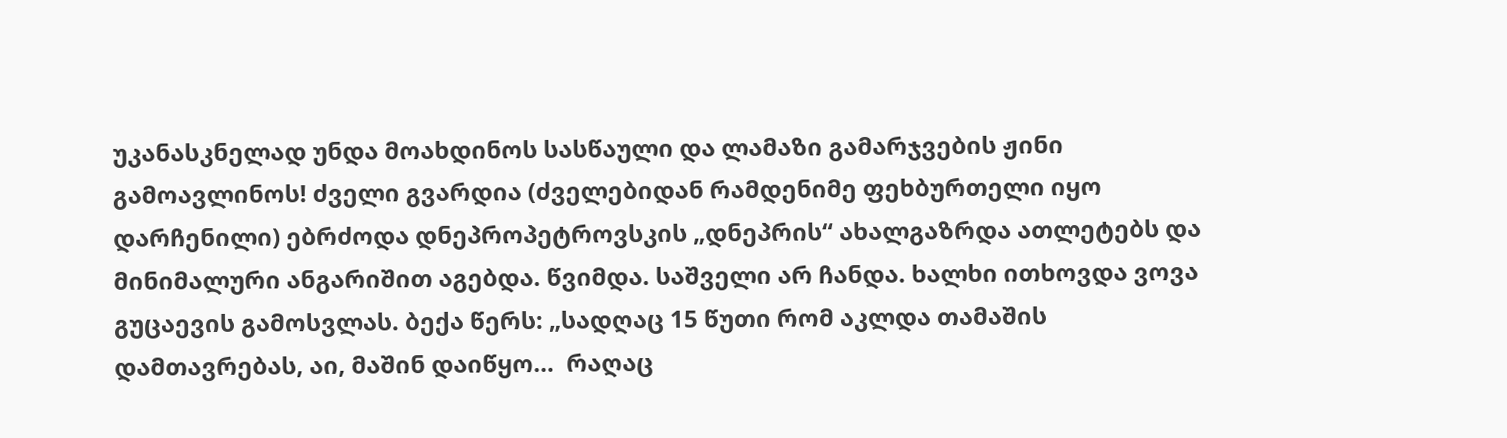უკანასკნელად უნდა მოახდინოს სასწაული და ლამაზი გამარჯვების ჟინი გამოავლინოს! ძველი გვარდია (ძველებიდან რამდენიმე ფეხბურთელი იყო დარჩენილი) ებრძოდა დნეპროპეტროვსკის „დნეპრის“ ახალგაზრდა ათლეტებს და მინიმალური ანგარიშით აგებდა. წვიმდა. საშველი არ ჩანდა. ხალხი ითხოვდა ვოვა გუცაევის გამოსვლას. ბექა წერს: „სადღაც 15 წუთი რომ აკლდა თამაშის დამთავრებას, აი, მაშინ დაიწყო…  რაღაც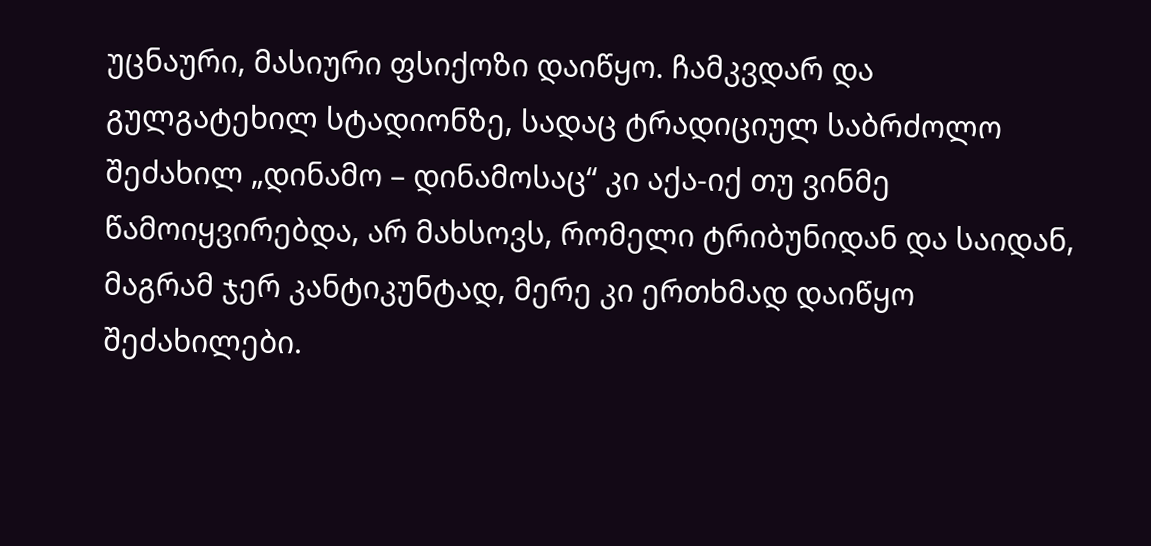უცნაური, მასიური ფსიქოზი დაიწყო. ჩამკვდარ და გულგატეხილ სტადიონზე, სადაც ტრადიციულ საბრძოლო შეძახილ „დინამო – დინამოსაც“ კი აქა-იქ თუ ვინმე წამოიყვირებდა, არ მახსოვს, რომელი ტრიბუნიდან და საიდან, მაგრამ ჯერ კანტიკუნტად, მერე კი ერთხმად დაიწყო შეძახილები.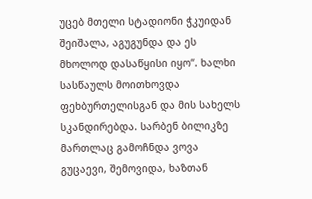უცებ მთელი სტადიონი ჭკუიდან შეიშალა, აგუგუნდა და ეს მხოლოდ დასაწყისი იყო“. ხალხი სასწაულს მოითხოვდა  ფეხბურთელისგან და მის სახელს სკანდირებდა. სარბენ ბილიკზე  მართლაც გამოჩნდა ვოვა გუცაევი, შემოვიდა, ხაზთან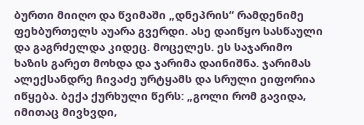ბურთი მიიღო და წვიმაში „დნეპრის“ რამდენიმე ფეხბურთელს აუარა გვერდი. ასე დაიწყო სასწაული და გაგრძელდა კიდეც. მოცელეს. ეს საჯარიმო ხაზის გარეთ მოხდა და ჯარიმა დაინიშნა. ჯარიმას ალექსანდრე ჩივაძე ურტყამს და სრული ეიფორია იწყება. ბექა ქურხული წერს: „გოლი რომ გავიდა, იმითაც მივხვდი,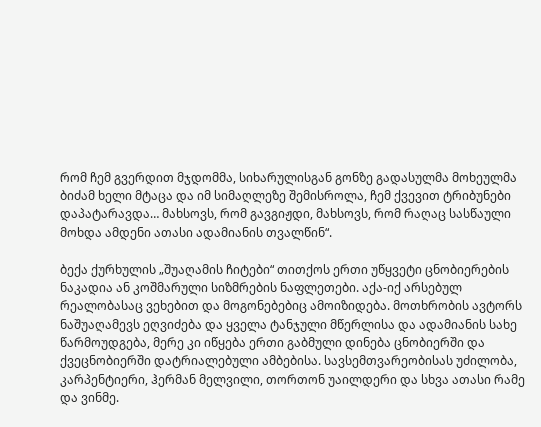რომ ჩემ გვერდით მჯდომმა, სიხარულისგან გონზე გადასულმა მოხეულმა ბიძამ ხელი მტაცა და იმ სიმაღლეზე შემისროლა, ჩემ ქვევით ტრიბუნები დაპატარავდა… მახსოვს, რომ გავგიჟდი, მახსოვს, რომ რაღაც სასწაული მოხდა ამდენი ათასი ადამიანის თვალწინ“.

ბექა ქურხულის „შუაღამის ჩიტები“ თითქოს ერთი უწყვეტი ცნობიერების ნაკადია ან კოშმარული სიზმრების ნაფლეთები. აქა-იქ არსებულ რეალობასაც ვეხებით და მოგონებებიც ამოიზიდება. მოთხრობის ავტორს ნაშუაღამევს ეღვიძება და ყველა ტანჯული მწერლისა და ადამიანის სახე წარმოუდგება, მერე კი იწყება ერთი გაბმული დინება ცნობიერში და ქვეცნობიერში დატრიალებული ამბებისა. სავსემთვარეობისას უძილობა, კარპენტიერი, ჰერმან მელვილი, თორთონ უაილდერი და სხვა ათასი რამე და ვინმე.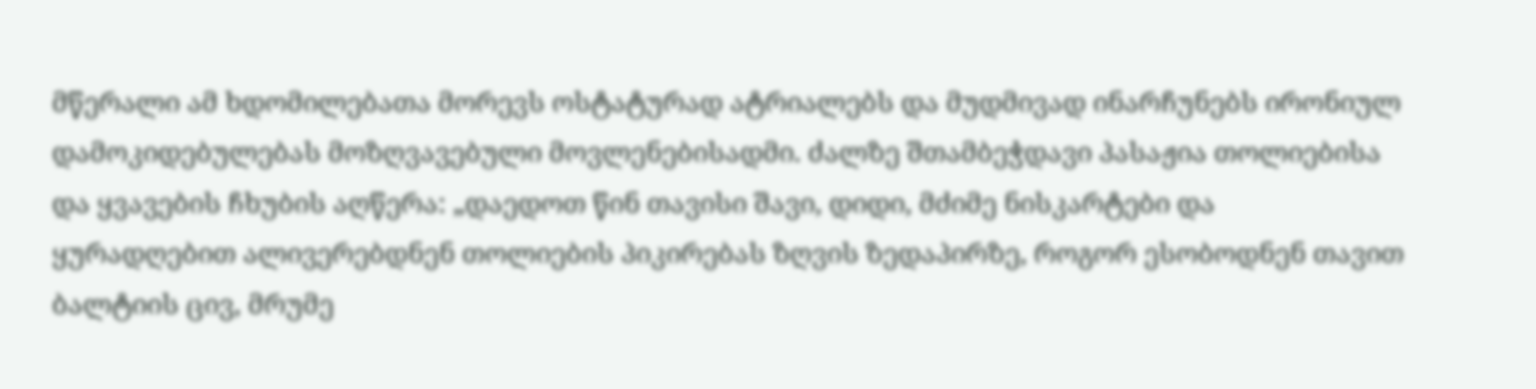მწერალი ამ ხდომილებათა მორევს ოსტატურად ატრიალებს და მუდმივად ინარჩუნებს ირონიულ დამოკიდებულებას მოზღვავებული მოვლენებისადმი. ძალზე შთამბეჭდავი პასაჟია თოლიებისა და ყვავების ჩხუბის აღწერა: „დაედოთ წინ თავისი შავი, დიდი, მძიმე ნისკარტები და ყურადღებით ალივერებდნენ თოლიების პიკირებას ზღვის ზედაპირზე, როგორ ესობოდნენ თავით ბალტიის ცივ, მრუმე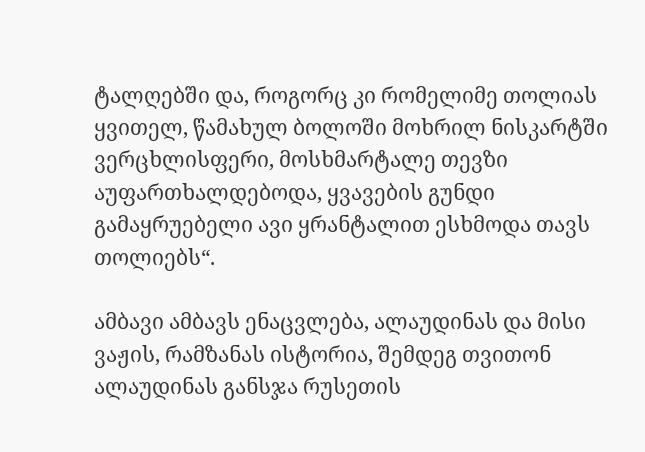ტალღებში და, როგორც კი რომელიმე თოლიას ყვითელ, წამახულ ბოლოში მოხრილ ნისკარტში ვერცხლისფერი, მოსხმარტალე თევზი აუფართხალდებოდა, ყვავების გუნდი გამაყრუებელი ავი ყრანტალით ესხმოდა თავს თოლიებს“.

ამბავი ამბავს ენაცვლება, ალაუდინას და მისი ვაჟის, რამზანას ისტორია, შემდეგ თვითონ ალაუდინას განსჯა რუსეთის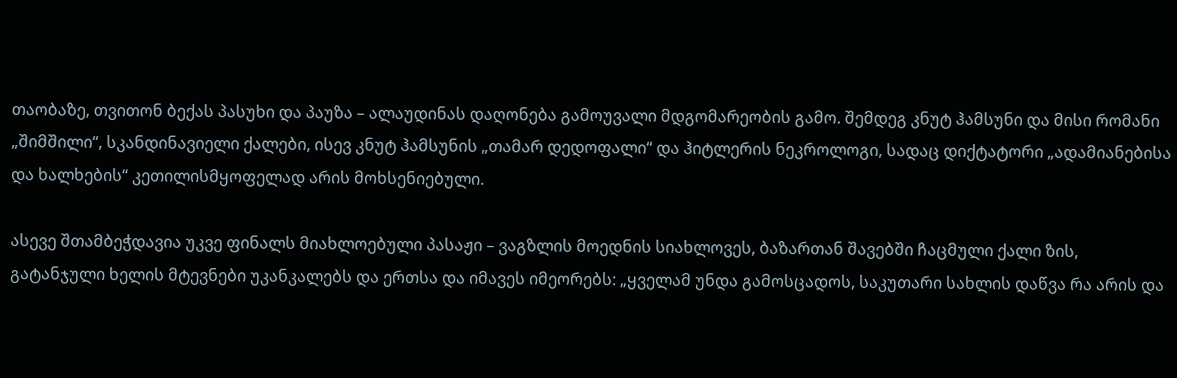თაობაზე, თვითონ ბექას პასუხი და პაუზა – ალაუდინას დაღონება გამოუვალი მდგომარეობის გამო. შემდეგ კნუტ ჰამსუნი და მისი რომანი „შიმშილი“, სკანდინავიელი ქალები, ისევ კნუტ ჰამსუნის „თამარ დედოფალი“ და ჰიტლერის ნეკროლოგი, სადაც დიქტატორი „ადამიანებისა და ხალხების“ კეთილისმყოფელად არის მოხსენიებული.

ასევე შთამბეჭდავია უკვე ფინალს მიახლოებული პასაჟი – ვაგზლის მოედნის სიახლოვეს, ბაზართან შავებში ჩაცმული ქალი ზის, გატანჯული ხელის მტევნები უკანკალებს და ერთსა და იმავეს იმეორებს: „ყველამ უნდა გამოსცადოს, საკუთარი სახლის დაწვა რა არის და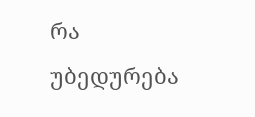რა უბედურება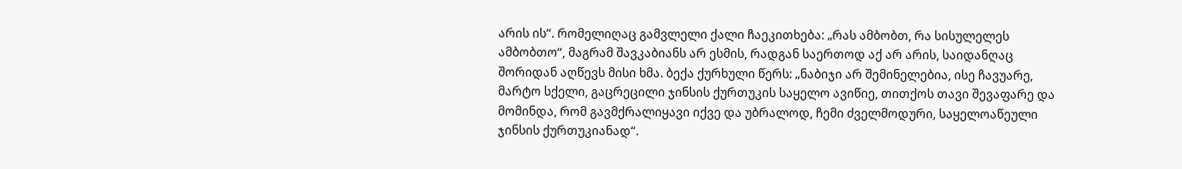არის ის“. რომელიღაც გამვლელი ქალი ჩაეკითხება: „რას ამბობთ, რა სისულელეს ამბობთო“, მაგრამ შავკაბიანს არ ესმის, რადგან საერთოდ აქ არ არის, საიდანღაც შორიდან აღწევს მისი ხმა. ბექა ქურხული წერს: „ნაბიჯი არ შემინელებია, ისე ჩავუარე, მარტო სქელი, გაცრეცილი ჯინსის ქურთუკის საყელო ავიწიე, თითქოს თავი შევაფარე და მომინდა, რომ გავმქრალიყავი იქვე და უბრალოდ, ჩემი ძველმოდური, საყელოაწეული ჯინსის ქურთუკიანად“.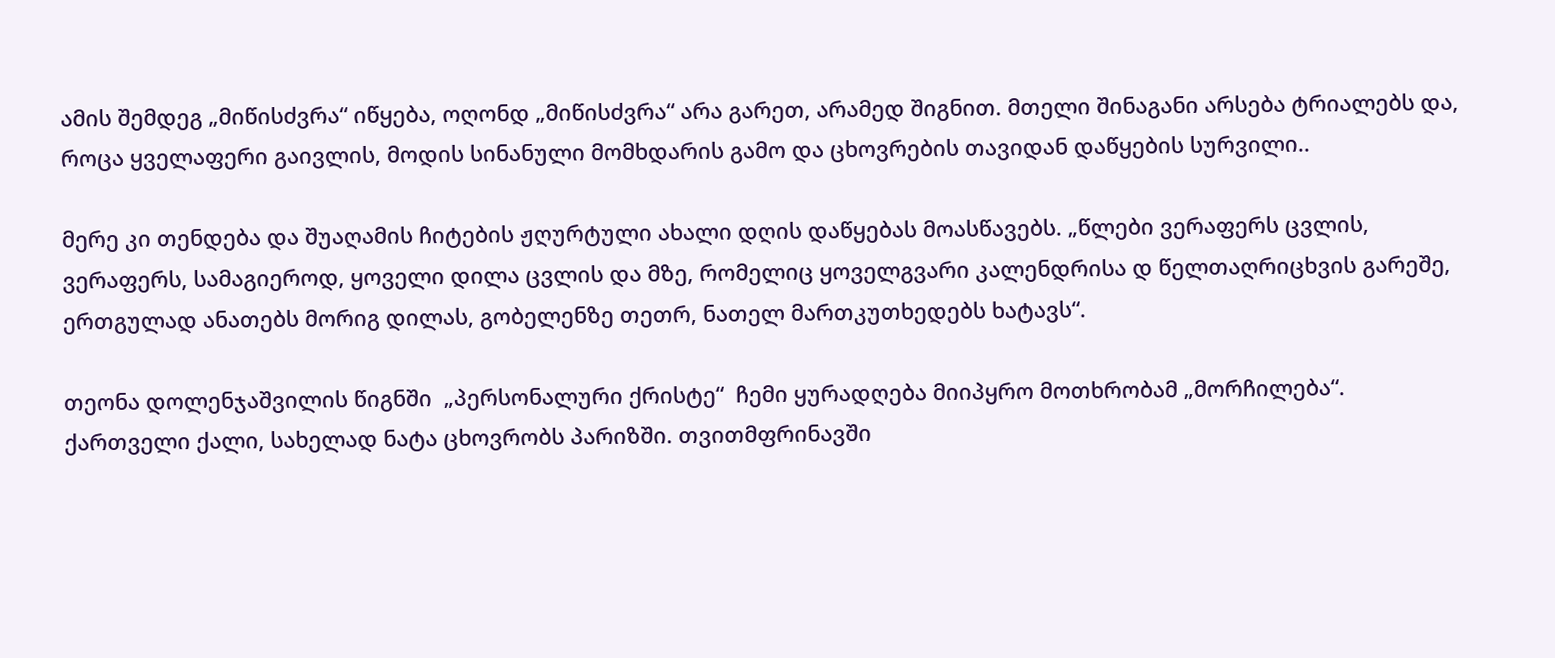ამის შემდეგ „მიწისძვრა“ იწყება, ოღონდ „მიწისძვრა“ არა გარეთ, არამედ შიგნით. მთელი შინაგანი არსება ტრიალებს და, როცა ყველაფერი გაივლის, მოდის სინანული მომხდარის გამო და ცხოვრების თავიდან დაწყების სურვილი..

მერე კი თენდება და შუაღამის ჩიტების ჟღურტული ახალი დღის დაწყებას მოასწავებს. „წლები ვერაფერს ცვლის, ვერაფერს, სამაგიეროდ, ყოველი დილა ცვლის და მზე, რომელიც ყოველგვარი კალენდრისა დ წელთაღრიცხვის გარეშე, ერთგულად ანათებს მორიგ დილას, გობელენზე თეთრ, ნათელ მართკუთხედებს ხატავს“.

თეონა დოლენჯაშვილის წიგნში  „პერსონალური ქრისტე“  ჩემი ყურადღება მიიპყრო მოთხრობამ „მორჩილება“. ქართველი ქალი, სახელად ნატა ცხოვრობს პარიზში. თვითმფრინავში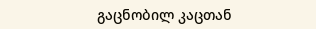გაცნობილ კაცთან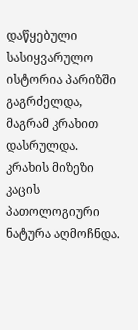დაწყებული სასიყვარულო ისტორია პარიზში გაგრძელდა, მაგრამ კრახით დასრულდა. კრახის მიზეზი კაცის პათოლოგიური ნატურა აღმოჩნდა.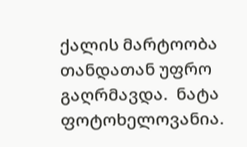ქალის მარტოობა თანდათან უფრო გაღრმავდა.  ნატა ფოტოხელოვანია.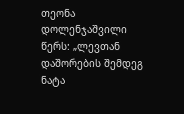თეონა დოლენჯაშვილი წერს: „ლევთან დაშორების შემდეგ ნატა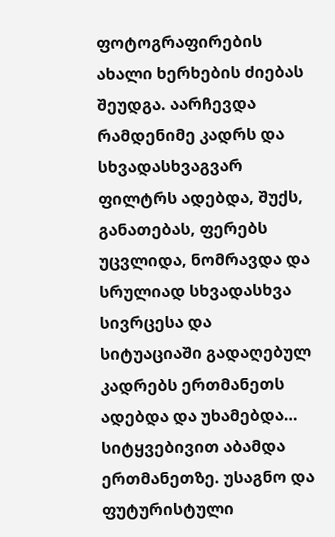ფოტოგრაფირების ახალი ხერხების ძიებას შეუდგა. აარჩევდა რამდენიმე კადრს და სხვადასხვაგვარ ფილტრს ადებდა, შუქს, განათებას, ფერებს უცვლიდა, ნომრავდა და სრულიად სხვადასხვა სივრცესა და სიტუაციაში გადაღებულ კადრებს ერთმანეთს ადებდა და უხამებდა… სიტყვებივით აბამდა ერთმანეთზე. უსაგნო და ფუტურისტული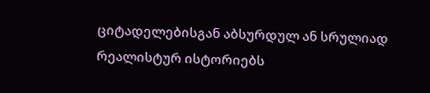ციტადელებისგან აბსურდულ ან სრულიად რეალისტურ ისტორიებს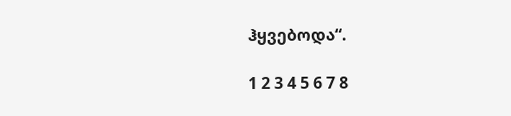ჰყვებოდა“.

1 2 3 4 5 6 7 8